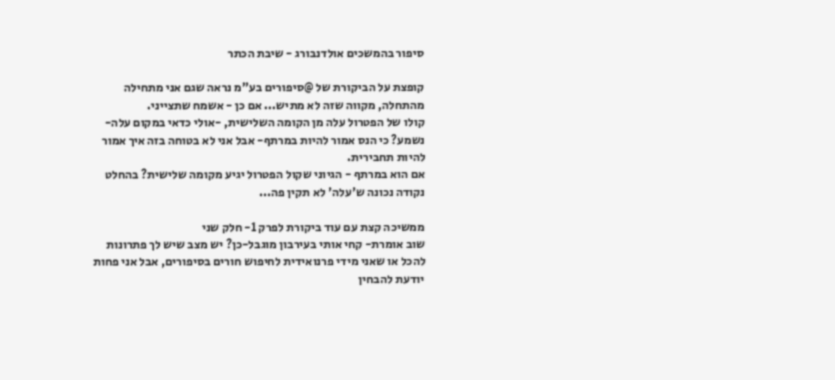סיפור בהמשכים אולדנבורג - שיבת הכתר

קופצת על הביקורת של @סיפורים בע"מ נראה שגם אני מתחילה מהתחלה, מקווה שזה לא מתיש... אם כן - אשמח שתצייני.
קולו של הפטרול עלה מן הקומה השלישית, -אולי כדאי במקום עלה- נשמע? כי הנס אמור להיות במרתף- אבל אני לא בטוחה בזה איך אמור להיות תחבירית.
אם הוא במרתף - הגיוני שקול הפטרול יגיע מקומה שלישית? בהחלט נקודה נכונה ש'עלה' לא תקין פה...

ממשיכה קצת עם עוד ביקורת לפרק 1- חלק שני
שוב אומרת- קחי אותי בעירבון מוגבל-כן? יש מצב שיש לך פתרונות להכל או שאני מידי פרנואידית לחיפוש חורים בסיפורים, אבל אני פחות יודעת להבחין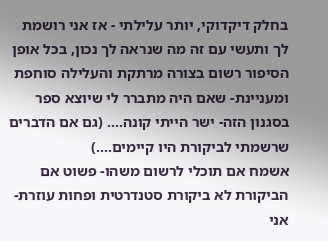בחלק דיקדוקי, יותר עלילתי - אז אני רושמת לך ותעשי עם זה מה שנראה לך נכון, בכל אופן הסיפור רשום בצורה מרתקת והעלילה סוחפת ומעניינת- שאם היה מתברר לי שיוצא ספר בסגנון הזה- ישר הייתי קונה.... (גם אם הדברים שרשמתי לביקורת היו קיימים....)
אשמח אם תוכלי לרשום משהו- פשוט אם הביקורת לא ביקורת סטנדרטית ופחות עוזרת-אני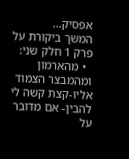אפסיק...
המשך ביקורת על פרק 1 חלק שני:
  • מהארמון ומהמבצר הצמוד אליו-קצת קשה לי להבין- אם מדובר על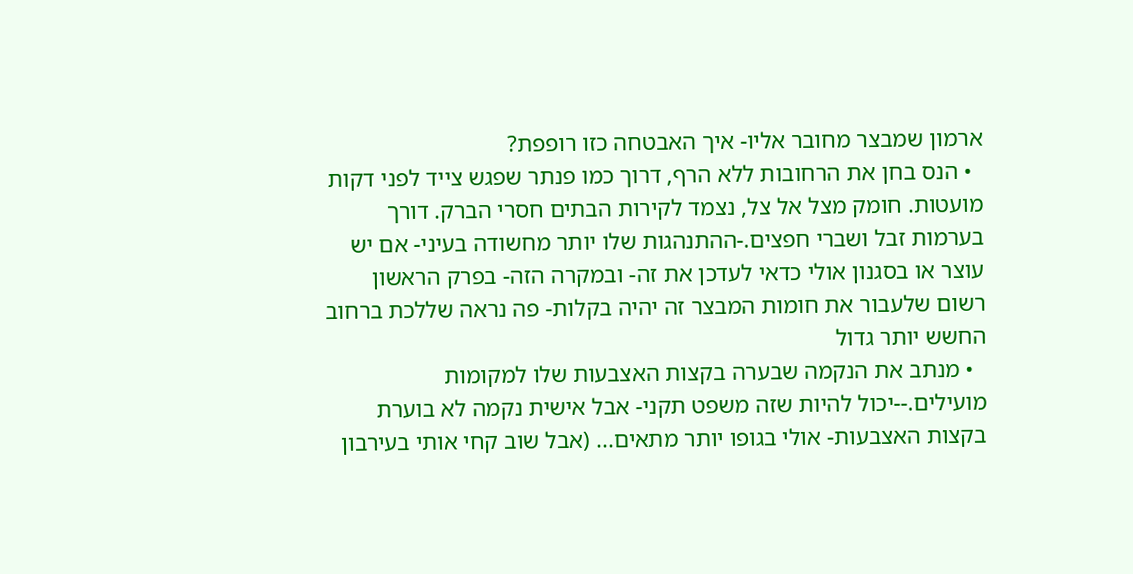ארמון שמבצר מחובר אליו- איך האבטחה כזו רופפת?
  • הנס בחן את הרחובות ללא הרף, דרוך כמו פנתר שפגש צייד לפני דקות מועטות. חומק מצל אל צל, נצמד לקירות הבתים חסרי הברק. דורך בערמות זבל ושברי חפצים.-ההתנהגות שלו יותר מחשודה בעיני- אם יש עוצר או בסגנון אולי כדאי לעדכן את זה- ובמקרה הזה- בפרק הראשון רשום שלעבור את חומות המבצר זה יהיה בקלות- פה נראה שללכת ברחוב החשש יותר גדול
  • מנתב את הנקמה שבערה בקצות האצבעות שלו למקומות מועילים.--יכול להיות שזה משפט תקני- אבל אישית נקמה לא בוערת בקצות האצבעות- אולי בגופו יותר מתאים... (אבל שוב קחי אותי בעירבון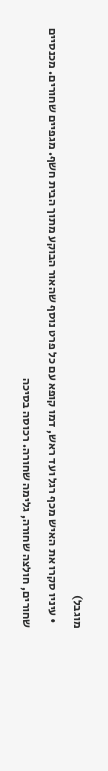מוגבל)
  • עיניו סקרו את האיש מכף רגל ועד ראש, דמו קופא עם כל פרט נוסף שהאור הבוקע מתוך הבית חשף. מגפיים שחורים. מכנסיים שחורים, חולצה שחורה, גלימה שחורה. רכוסה בסיכה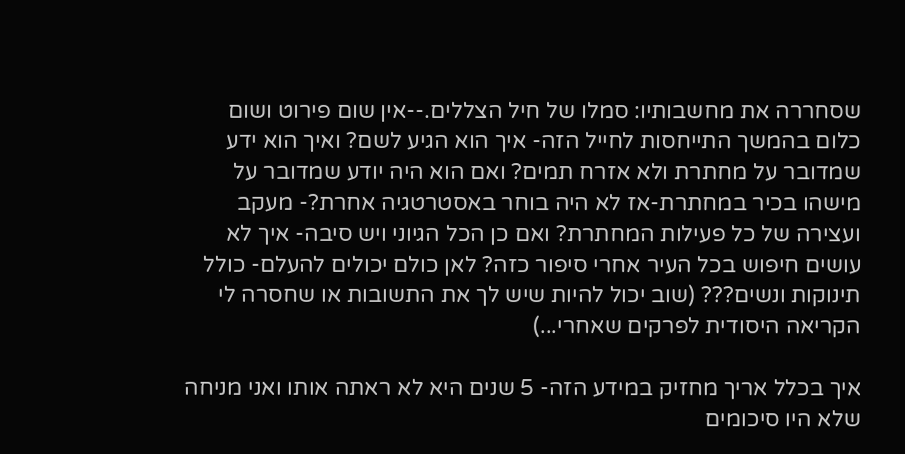שסחררה את מחשבותיו: סמלו של חיל הצללים.--אין שום פירוט ושום כלום בהמשך התייחסות לחייל הזה- איך הוא הגיע לשם? ואיך הוא ידע שמדובר על מחתרת ולא אזרח תמים? ואם הוא היה יודע שמדובר על מישהו בכיר במחתרת-אז לא היה בוחר באסטרטגיה אחרת?- מעקב ועצירה של כל פעילות המחתרת? ואם כן הכל הגיוני ויש סיבה- איך לא עושים חיפוש בכל העיר אחרי סיפור כזה? לאן כולם יכולים להעלם- כולל תינוקות ונשים??? (שוב יכול להיות שיש לך את התשובות או שחסרה לי הקריאה היסודית לפרקים שאחרי...)

איך בכלל אריך מחזיק במידע הזה- 5 שנים היא לא ראתה אותו ואני מניחה שלא היו סיכומים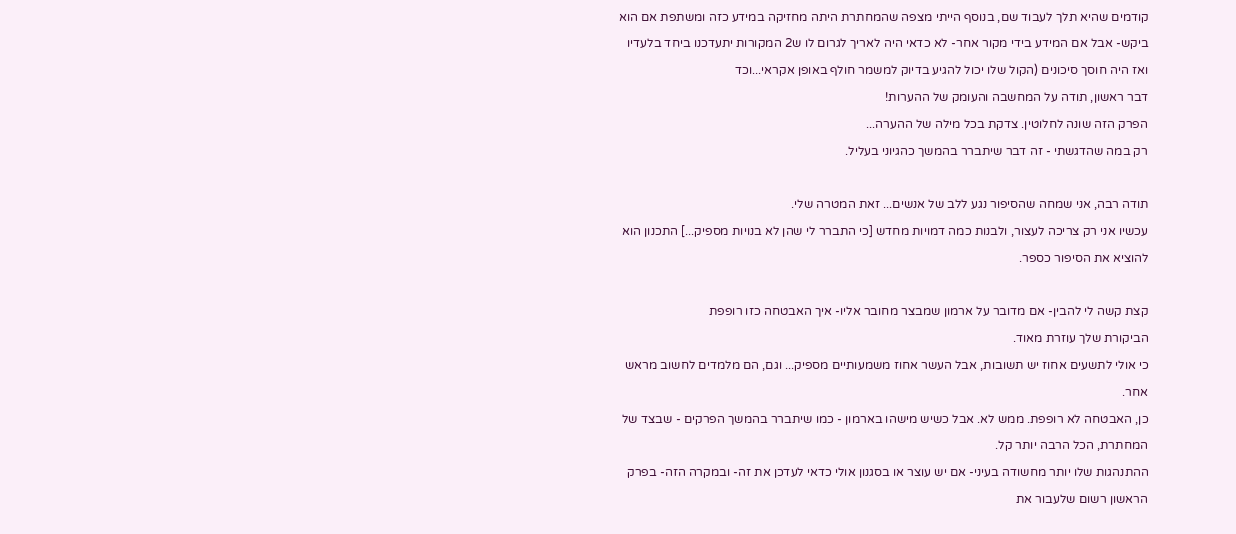קודמים שהיא תלך לעבוד שם, בנוסף הייתי מצפה שהמחתרת היתה מחזיקה במידע כזה ומשתפת אם הוא ביקש- אבל אם המידע בידי מקור אחר- לא כדאי היה לאריך לגרום לו ש2 המקורות יתעדכנו ביחד בלעדיו ואז היה חוסך סיכונים (הקול שלו יכול להגיע בדיוק למשמר חולף באופן אקראי...וכד
דבר ראשון, תודה על המחשבה והעומק של ההערות!
הפרק הזה שונה לחלוטין. צדקת בכל מילה של ההערה...
רק במה שהדגשתי - זה דבר שיתברר בהמשך כהגיוני בעליל.

תודה רבה, אני שמחה שהסיפור נגע ללב של אנשים... זאת המטרה שלי.
עכשיו אני רק צריכה לעצור, ולבנות כמה דמויות מחדש [כי התברר לי שהן לא בנויות מספיק...] התכנון הוא להוציא את הסיפור כספר.

קצת קשה לי להבין- אם מדובר על ארמון שמבצר מחובר אליו- איך האבטחה כזו רופפת
הביקורת שלך עוזרת מאוד.
כי אולי לתשעים אחוז יש תשובות, אבל העשר אחוז משמעותיים מספיק... וגם, הם מלמדים לחשוב מראש אחר.
כן, האבטחה לא רופפת. ממש לא. אבל כשיש מישהו בארמון - כמו שיתברר בהמשך הפרקים - שבצד של המחתרת, הכל הרבה יותר קל.
ההתנהגות שלו יותר מחשודה בעיני- אם יש עוצר או בסגנון אולי כדאי לעדכן את זה- ובמקרה הזה- בפרק הראשון רשום שלעבור את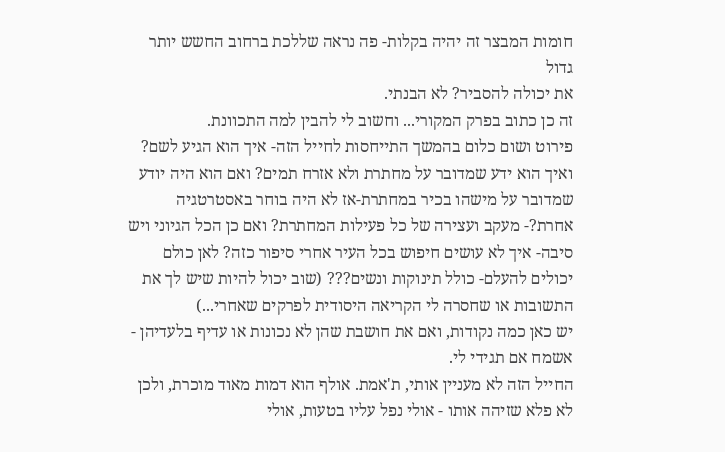חומות המבצר זה יהיה בקלות- פה נראה שללכת ברחוב החשש יותר גדול
את יכולה להסביר? לא הבנתי.
זה כן כתוב בפרק המקורי... וחשוב לי להבין למה התכוונת.
פירוט ושום כלום בהמשך התייחסות לחייל הזה- איך הוא הגיע לשם? ואיך הוא ידע שמדובר על מחתרת ולא אזרח תמים? ואם הוא היה יודע שמדובר על מישהו בכיר במחתרת-אז לא היה בוחר באסטרטגיה אחרת?- מעקב ועצירה של כל פעילות המחתרת? ואם כן הכל הגיוני ויש סיבה- איך לא עושים חיפוש בכל העיר אחרי סיפור כזה? לאן כולם יכולים להעלם- כולל תינוקות ונשים??? (שוב יכול להיות שיש לך את התשובות או שחסרה לי הקריאה היסודית לפרקים שאחרי...)
יש כאן כמה נקודות, ואם את חושבת שהן לא נכונות או עדיף בלעדיהן - אשמח אם תגידי לי.
החייל הזה לא מעניין אותי, ת'אמת. אולף הוא דמות מאוד מוכרת, ולכן לא פלא שזיהה אותו - אולי נפל עליו בטעות, אולי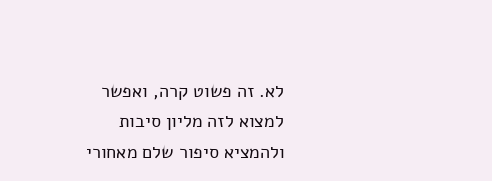לא. זה פשוט קרה, ואפשר למצוא לזה מליון סיבות ולהמציא סיפור שלם מאחורי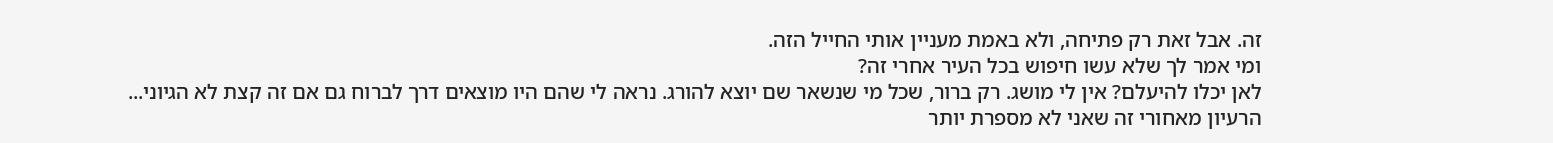זה. אבל זאת רק פתיחה, ולא באמת מעניין אותי החייל הזה.
ומי אמר לך שלא עשו חיפוש בכל העיר אחרי זה?
לאן יכלו להיעלם? אין לי מושג. רק ברור, שכל מי שנשאר שם יוצא להורג. נראה לי שהם היו מוצאים דרך לברוח גם אם זה קצת לא הגיוני...
הרעיון מאחורי זה שאני לא מספרת יותר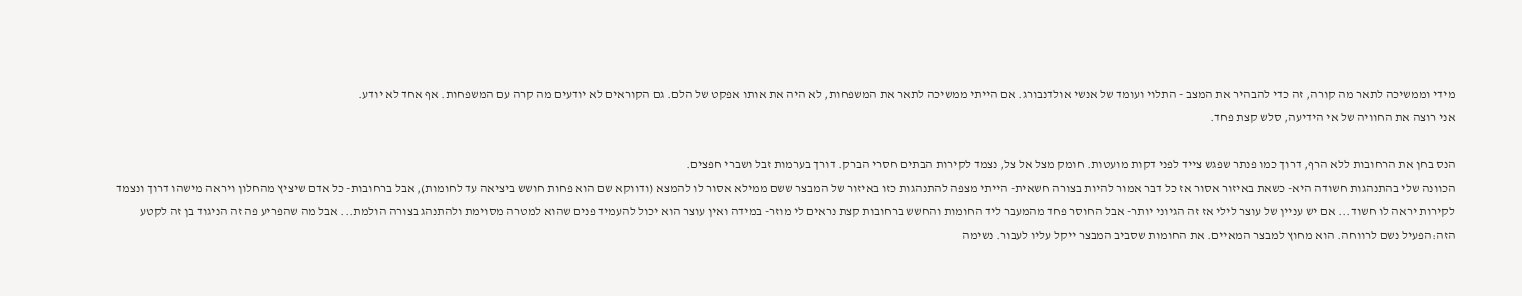מידי וממשיכה לתאר מה קורה, זה כדי להבהיר את המצב - התלוי ועומד של אנשי אולדנבורג. אם הייתי ממשיכה לתאר את המשפחות, לא היה את אותו אפקט של הלם. גם הקוראים לא יודעים מה קרה עם המשפחות. אף אחד לא יודע.
אני רוצה את החוויה של אי הידיעה, סלש קצת פחד.

הנס בחן את הרחובות ללא הרף, דרוך כמו פנתר שפגש צייד לפני דקות מועטות. חומק מצל אל צל, נצמד לקירות הבתים חסרי הברק. דורך בערמות זבל ושברי חפצים.
הכוונה שלי בהתנהגות חשודה היא- כשאת באיזור אסור אז כל דבר אמור להיות בצורה חשאית- הייתי מצפה להתנהגות כזו באיזור של המבצר ששם ממילא אסור לו להמצא (ודווקא שם הוא פחות חושש ביציאה עד לחומות), אבל ברחובות- כל אדם שיציץ מהחלון ויראה מישהו דרוך ונצמד לקירות יראה לו חשוד... אם יש עניין של עוצר לילי אז זה הגיוני יותר- אבל החוסר פחד מהמעבר ליד החומות והחשש ברחובות קצת נראים לי מוזר- במידה ואין עוצר הוא יכול להעמיד פנים שהוא למטרה מסוימת ולהתנהג בצורה הולמת... אבל מה שהפריע פה זה הניגוד בן זה לקטע הזה:הפעיל נשם לרווחה. הוא מחוץ למבצר המאיים. את החומות שסביב המבצר ייקל עליו לעבור. נשימה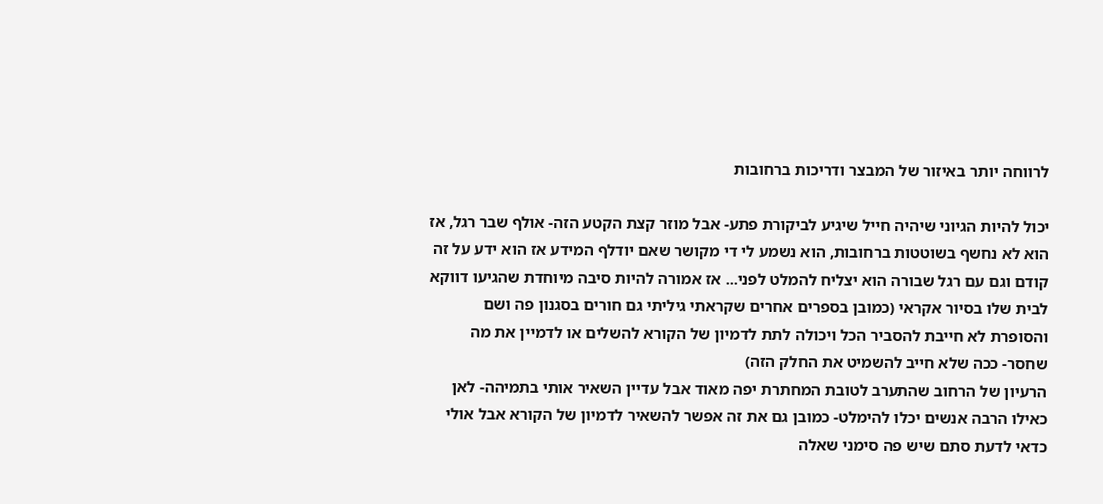לרווחה יותר באיזור של המבצר ודריכות ברחובות

יכול להיות הגיוני שיהיה חייל שיגיע לביקורת פתע- אבל מוזר קצת הקטע הזה- אולף שבר רגל, אז הוא לא נחשף בשוטטות ברחובות, הוא נשמע לי די מקושר שאם יודלף המידע אז הוא ידע על זה קודם וגם עם רגל שבורה הוא יצליח להמלט לפני... אז אמורה להיות סיבה מיוחדת שהגיעו דווקא לבית שלו בסיור אקראי (כמובן בספרים אחרים שקראתי גיליתי גם חורים בסגנון פה ושם והסופרת לא חייבת להסביר הכל ויכולה לתת לדמיון של הקורא להשלים או לדמיין את מה שחסר- ככה שלא חייב להשמיט את החלק הזה)
הרעיון של הרחוב שהתערב לטובת המחתרת יפה מאוד אבל עדיין השאיר אותי בתמיהה- לאן כאילו הרבה אנשים יכלו להימלט- כמובן גם את זה אפשר להשאיר לדמיון של הקורא אבל אולי כדאי לדעת סתם שיש פה סימני שאלה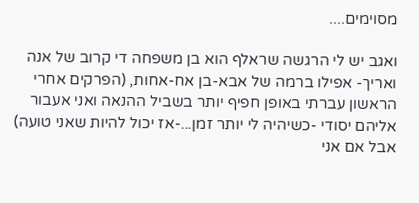מסוימים....

ואגב יש לי הרגשה שראלף הוא בן משפחה די קרוב של אנה ואריך- אפילו ברמה של אבא-בן אח-אחות, (הפרקים אחרי הראשון עברתי באופן חפיף יותר בשביל ההנאה ואני אעבור אליהם יסודי -כשיהיה לי יותר זמן...-אז יכול להיות שאני טועה) אבל אם אני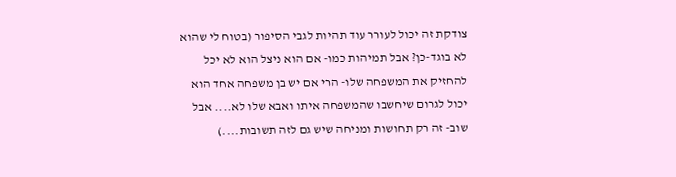צודקת זה יכול לעורר עוד תהיות לגבי הסיפור (בטוח לי שהוא לא בוגד-כן? אבל תמיהות כמו- אם הוא ניצל הוא לא יכל להחזיק את המשפחה שלו- הרי אם יש בן משפחה אחד הוא יכול לגרום שיחשבו שהמשפחה איתו ואבא שלו לא.... אבל שוב- זה רק תחושות ומניחה שיש גם לזה תשובות....)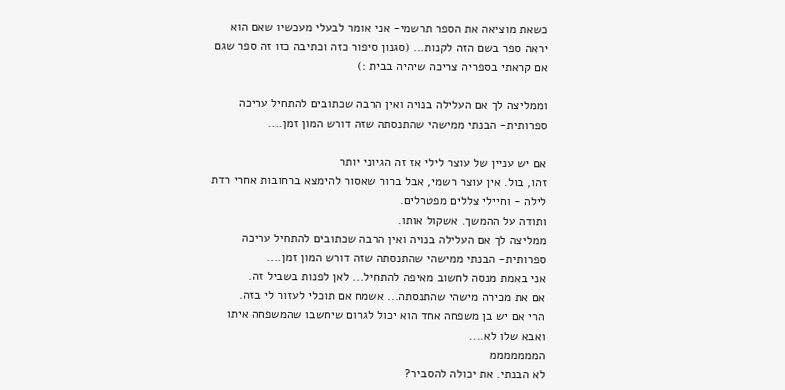כשאת מוציאה את הספר תרשמי- אני אומר לבעלי מעכשיו שאם הוא יראה ספר בשם הזה לקנות... (סגנון סיפור כזה וכתיבה כזו זה ספר שגם אם קראתי בספריה צריכה שיהיה בבית :)

וממליצה לך אם העלילה בנויה ואין הרבה שכתובים להתחיל עריכה ספרותית- הבנתי ממישהי שהתנסתה שזה דורש המון זמן....

אם יש עניין של עוצר לילי אז זה הגיוני יותר
זהו, בול. אין עוצר רשמי, אבל ברור שאסור להימצא ברחובות אחרי רדת לילה - וחיילי צללים מפטרלים.
ותודה על ההמשך. אשקול אותו.
ממליצה לך אם העלילה בנויה ואין הרבה שכתובים להתחיל עריכה ספרותית- הבנתי ממישהי שהתנסתה שזה דורש המון זמן....
אני באמת מנסה לחשוב מאיפה להתחיל... לאן לפנות בשביל זה.
אם את מכירה מישהי שהתנסתה... אשמח אם תוכלי לעזור לי בזה.
הרי אם יש בן משפחה אחד הוא יכול לגרום שיחשבו שהמשפחה איתו ואבא שלו לא....
המממממממ
לא הבנתי. את יכולה להסביר?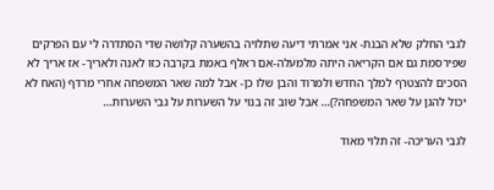לגבי החלק שלא הבנת- אני אמרתי דיעה שתלויה בהשערה קלושה שדי הסתדרה לי עם הפרקים שפירסמת גם אם הקריאה היתה מלמעלה-אם ראלף באמת בקרבה כזו לאנה ולאריך- אז אריך לא הסכים להצטרף למלך החדש ולמרוד והבן שלו כן- אבל למה שאר המשפחה אחרי מרדף (האח לא יכול להגן על שאר המשפחה?)... אבל שוב זה בנוי על השערות על גבי השערות...

לגבי העריכה- זה תלוי מאוד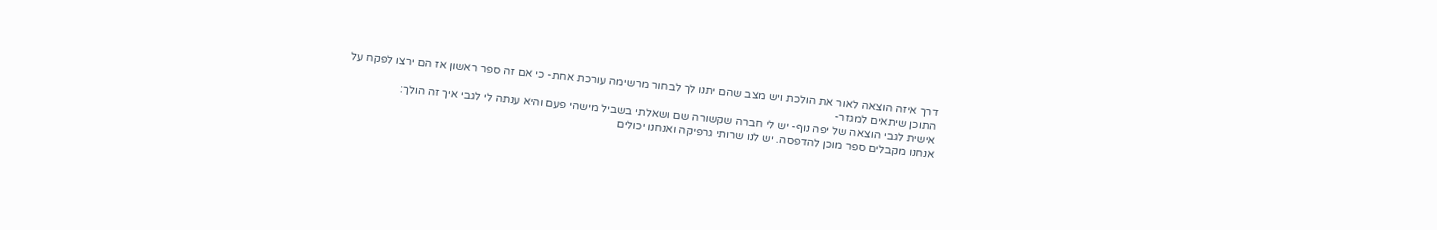דרך איזה הוצאה לאור את הולכת ויש מצב שהם יתנו לך לבחור מרשימה עורכת אחת- כי אם זה ספר ראשון אז הם ירצו לפקח על התוכן שיתאים למגזר-
אישית לגבי הוצאה של יפה נוף- יש לי חברה שקשורה שם ושאלתי בשביל מישהי פעם והיא ענתה לי לגבי איך זה הולך:
אנחנו מקבלים ספר מוכן להדפסה. יש לנו שרותי גרפיקה ואנחנו יכולים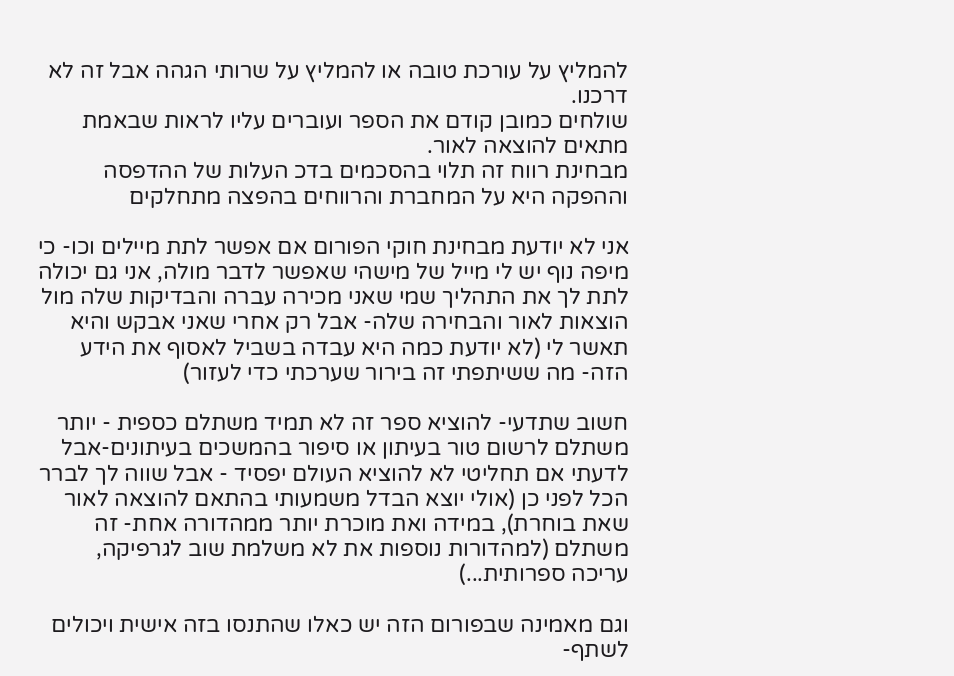להמליץ על עורכת טובה או להמליץ על שרותי הגהה אבל זה לא דרכנו.
שולחים כמובן קודם את הספר ועוברים עליו לראות שבאמת מתאים להוצאה לאור.
מבחינת רווח זה תלוי בהסכמים בדכ העלות של ההדפסה וההפקה היא על המחברת והרווחים בהפצה מתחלקים

אני לא יודעת מבחינת חוקי הפורום אם אפשר לתת מיילים וכו- כי מיפה נוף יש לי מייל של מישהי שאפשר לדבר מולה, אני גם יכולה לתת לך את התהליך שמי שאני מכירה עברה והבדיקות שלה מול הוצאות לאור והבחירה שלה- אבל רק אחרי שאני אבקש והיא תאשר לי (לא יודעת כמה היא עבדה בשביל לאסוף את הידע הזה- מה ששיתפתי זה בירור שערכתי כדי לעזור)

חשוב שתדעי- להוציא ספר זה לא תמיד משתלם כספית - יותר משתלם לרשום טור בעיתון או סיפור בהמשכים בעיתונים-אבל לדעתי אם תחליטי לא להוציא העולם יפסיד - אבל שווה לך לברר הכל לפני כן (אולי יוצא הבדל משמעותי בהתאם להוצאה לאור שאת בוחרת), במידה ואת מוכרת יותר ממהדורה אחת- זה משתלם (למהדורות נוספות את לא משלמת שוב לגרפיקה, עריכה ספרותית...)

וגם מאמינה שבפורום הזה יש כאלו שהתנסו בזה אישית ויכולים לשתף-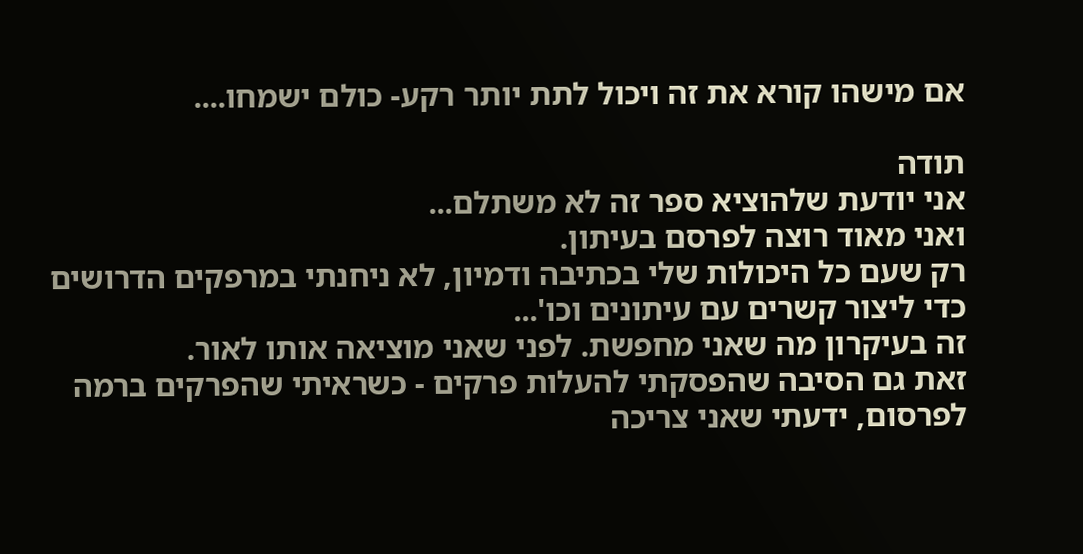אם מישהו קורא את זה ויכול לתת יותר רקע- כולם ישמחו....

תודה
אני יודעת שלהוציא ספר זה לא משתלם...
ואני מאוד רוצה לפרסם בעיתון.
רק שעם כל היכולות שלי בכתיבה ודמיון, לא ניחנתי במרפקים הדרושים כדי ליצור קשרים עם עיתונים וכו'...
זה בעיקרון מה שאני מחפשת. לפני שאני מוציאה אותו לאור.
זאת גם הסיבה שהפסקתי להעלות פרקים - כשראיתי שהפרקים ברמה לפרסום, ידעתי שאני צריכה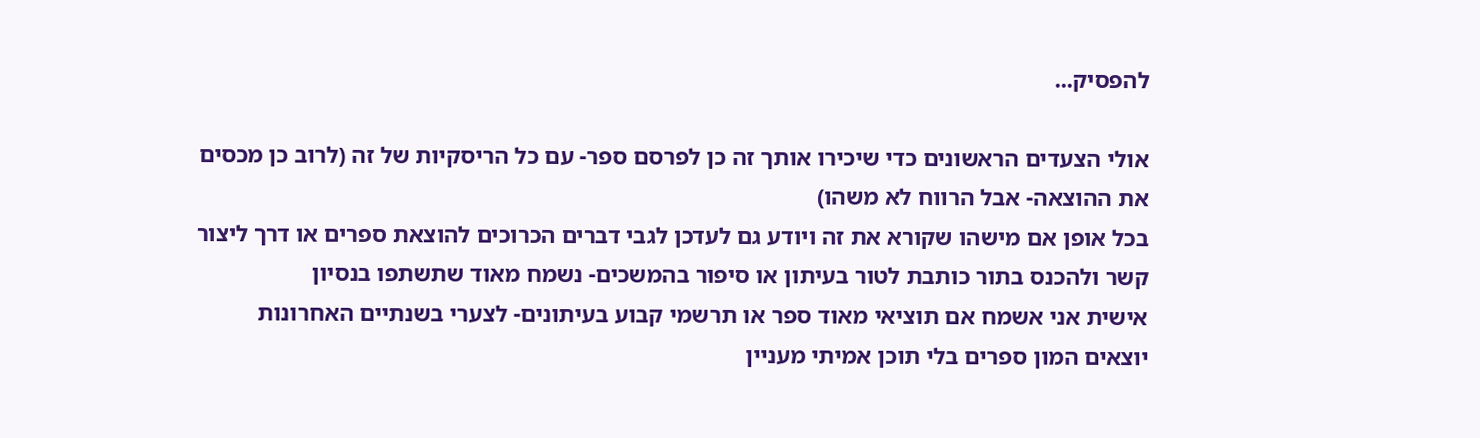להפסיק...

אולי הצעדים הראשונים כדי שיכירו אותך זה כן לפרסם ספר- עם כל הריסקיות של זה (לרוב כן מכסים את ההוצאה- אבל הרווח לא משהו)
בכל אופן אם מישהו שקורא את זה ויודע גם לעדכן לגבי דברים הכרוכים להוצאת ספרים או דרך ליצור קשר ולהכנס בתור כותבת לטור בעיתון או סיפור בהמשכים- נשמח מאוד שתשתפו בנסיון
אישית אני אשמח אם תוציאי מאוד ספר או תרשמי קבוע בעיתונים- לצערי בשנתיים האחרונות יוצאים המון ספרים בלי תוכן אמיתי מעניין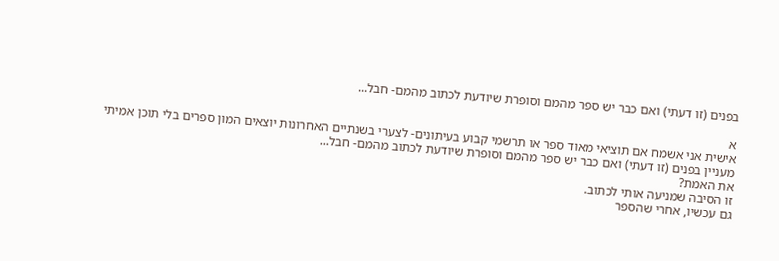בפנים (זו דעתי) ואם כבר יש ספר מהמם וסופרת שיודעת לכתוב מהמם- חבל...

א
אישית אני אשמח אם תוציאי מאוד ספר או תרשמי קבוע בעיתונים- לצערי בשנתיים האחרונות יוצאים המון ספרים בלי תוכן אמיתי מעניין בפנים (זו דעתי) ואם כבר יש ספר מהמם וסופרת שיודעת לכתוב מהמם- חבל...
את האמת?
זו הסיבה שמניעה אותי לכתוב.
גם עכשיו, אחרי שהספר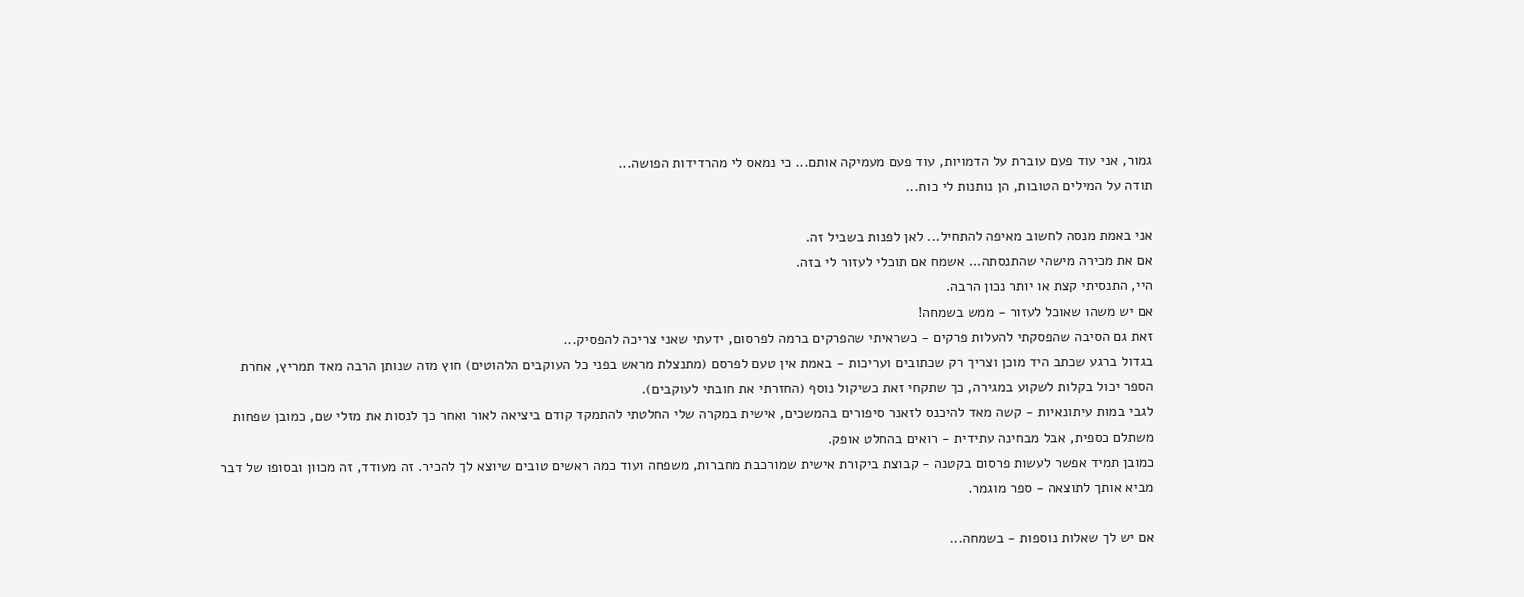גמור, אני עוד פעם עוברת על הדמויות, עוד פעם מעמיקה אותם... כי נמאס לי מהרדידות הפושה...
תודה על המילים הטובות, הן נותנות לי כוח...

אני באמת מנסה לחשוב מאיפה להתחיל... לאן לפנות בשביל זה.
אם את מכירה מישהי שהתנסתה... אשמח אם תוכלי לעזור לי בזה.
היי, התנסיתי קצת או יותר נכון הרבה.
אם יש משהו שאוכל לעזור - ממש בשמחה!
זאת גם הסיבה שהפסקתי להעלות פרקים - כשראיתי שהפרקים ברמה לפרסום, ידעתי שאני צריכה להפסיק...
בגדול ברגע שכתב היד מוכן וצריך רק שכתובים ועריכות - באמת אין טעם לפרסם (מתנצלת מראש בפני כל העוקבים הלהוטים) חוץ מזה שנותן הרבה מאד תמריץ, אחרת הספר יכול בקלות לשקוע במגירה, כך שתקחי זאת כשיקול נוסף (החזרתי את חובתי לעוקבים).
לגבי במות עיתונאיות - קשה מאד להיכנס לזאנר סיפורים בהמשכים, אישית במקרה שלי החלטתי להתמקד קודם ביציאה לאור ואחר כך לנסות את מזלי שם, כמובן שפחות משתלם כספית, אבל מבחינה עתידית - רואים בהחלט אופק.
כמובן תמיד אפשר לעשות פרסום בקטנה - קבוצת ביקורת אישית שמורכבת מחברות, משפחה ועוד כמה ראשים טובים שיוצא לך להכיר. זה מעודד, זה מכוון ובסופו של דבר מביא אותך לתוצאה - ספר מוגמר.

אם יש לך שאלות נוספות - בשמחה...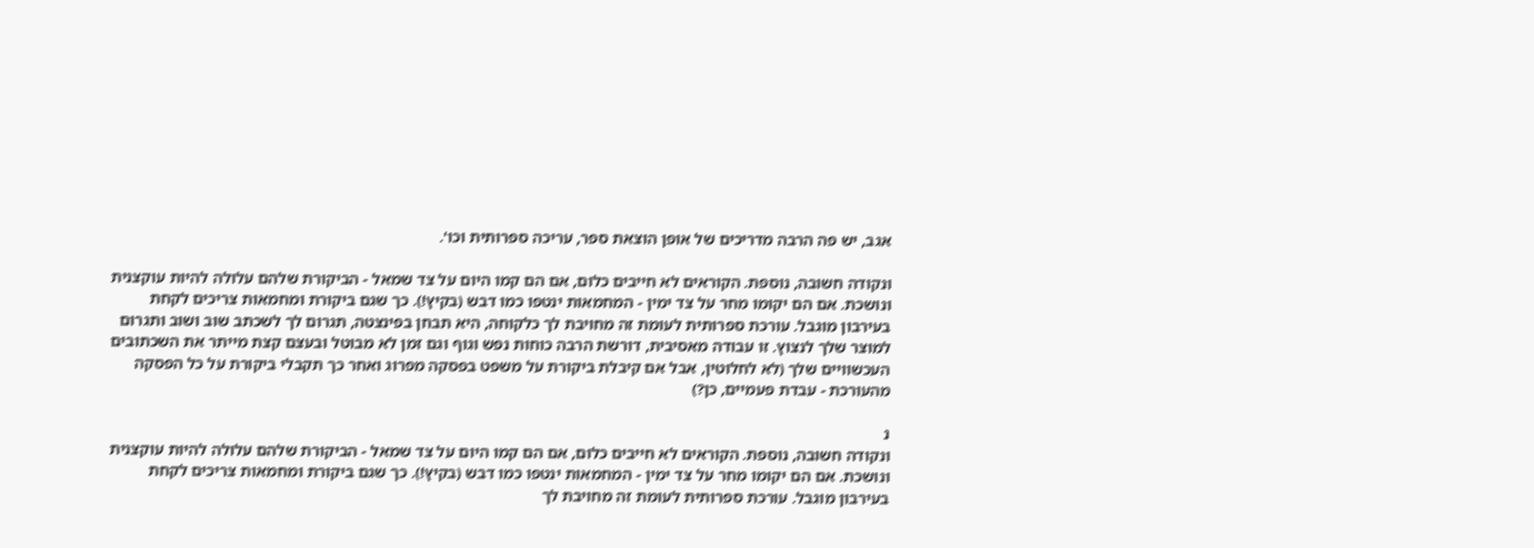אגב, יש פה הרבה מדריכים של אופן הוצאת ספר, עריכה ספרותית וכו'.

ונקודה חשובה, נוספת. הקוראים לא חייבים כלום, אם הם קמו היום על צד שמאל - הביקורת שלהם עלולה להיות עוקצנית ונושכת. אם הם יקומו מחר על צד ימין - המחמאות ינטפו כמו דבש (בקיץ!). כך שגם ביקורת ומחמאות צריכים לקחת בעירבון מוגבל. עורכת ספרותית לעומת זה מחויבת לך כלקוחה, היא תבחן בפינצטה, תגרום לך לשכתב שוב ושוב ותגרום למוצר שלך לנצוץ. זו עבודה מאסיבית, דורשת הרבה כוחות נפש וגוף וגם זמן לא מבוטל ובעצם קצת מייתר את השכתובים העכשוויים שלך (לא לחלוטין, אבל אם קיבלת ביקורת על משפט בפסקה מפרוג ואחר כך תקבלי ביקורת על כל הפסקה מהעורכת - עבדת פעמיים, כן?)

נ
ונקודה חשובה, נוספת. הקוראים לא חייבים כלום, אם הם קמו היום על צד שמאל - הביקורת שלהם עלולה להיות עוקצנית ונושכת. אם הם יקומו מחר על צד ימין - המחמאות ינטפו כמו דבש (בקיץ!). כך שגם ביקורת ומחמאות צריכים לקחת בעירבון מוגבל. עורכת ספרותית לעומת זה מחויבת לך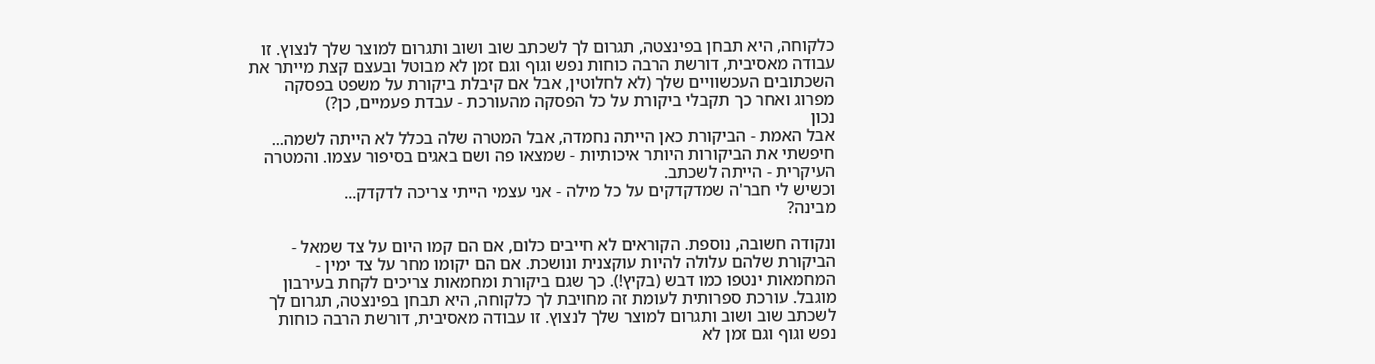כלקוחה, היא תבחן בפינצטה, תגרום לך לשכתב שוב ושוב ותגרום למוצר שלך לנצוץ. זו עבודה מאסיבית, דורשת הרבה כוחות נפש וגוף וגם זמן לא מבוטל ובעצם קצת מייתר את השכתובים העכשוויים שלך (לא לחלוטין, אבל אם קיבלת ביקורת על משפט בפסקה מפרוג ואחר כך תקבלי ביקורת על כל הפסקה מהעורכת - עבדת פעמיים, כן?)
נכון
אבל האמת - הביקורת כאן הייתה נחמדה, אבל המטרה שלה בכלל לא הייתה לשמה...
חיפשתי את הביקורות היותר איכותיות - שמצאו פה ושם באגים בסיפור עצמו. והמטרה העיקרית - הייתה לשכתב.
וכשיש לי חבר'ה שמדקדקים על כל מילה - אני עצמי הייתי צריכה לדקדק...
מבינה?

ונקודה חשובה, נוספת. הקוראים לא חייבים כלום, אם הם קמו היום על צד שמאל - הביקורת שלהם עלולה להיות עוקצנית ונושכת. אם הם יקומו מחר על צד ימין - המחמאות ינטפו כמו דבש (בקיץ!). כך שגם ביקורת ומחמאות צריכים לקחת בעירבון מוגבל. עורכת ספרותית לעומת זה מחויבת לך כלקוחה, היא תבחן בפינצטה, תגרום לך לשכתב שוב ושוב ותגרום למוצר שלך לנצוץ. זו עבודה מאסיבית, דורשת הרבה כוחות נפש וגוף וגם זמן לא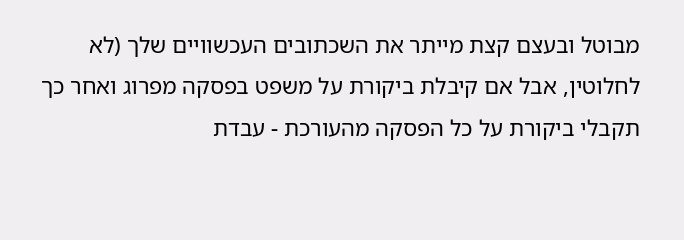מבוטל ובעצם קצת מייתר את השכתובים העכשוויים שלך (לא לחלוטין, אבל אם קיבלת ביקורת על משפט בפסקה מפרוג ואחר כך תקבלי ביקורת על כל הפסקה מהעורכת - עבדת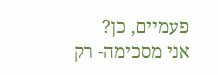פעמיים, כן?
אני מסכימה- רק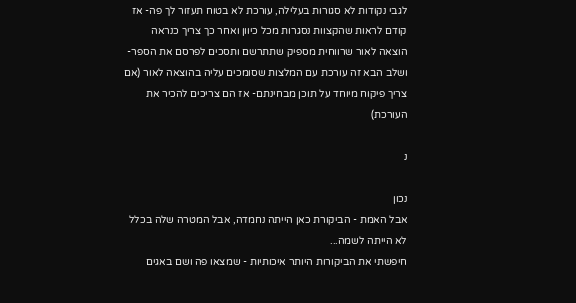לגבי נקודות לא סגורות בעלילה, עורכת לא בטוח תעזור לך פה- אז קודם לראות שהקצוות נסגרות מכל כיוון ואחר כך צריך כנראה הוצאה לאור שרווחית מספיק שתתרשם ותסכים לפרסם את הספר- ושלב הבא זה עורכת עם המלצות שסומכים עליה בהוצאה לאור (אם צריך פיקוח מיוחד על תוכן מבחינתם- אז הם צריכים להכיר את העורכת)

נ

נכון
אבל האמת - הביקורת כאן הייתה נחמדה, אבל המטרה שלה בכלל לא הייתה לשמה...
חיפשתי את הביקורות היותר איכותיות - שמצאו פה ושם באגים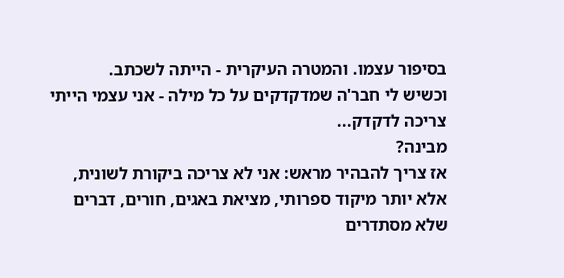בסיפור עצמו. והמטרה העיקרית - הייתה לשכתב.
וכשיש לי חבר'ה שמדקדקים על כל מילה - אני עצמי הייתי צריכה לדקדק...
מבינה?
אז צריך להבהיר מראש: אני לא צריכה ביקורת לשונית, אלא יותר מיקוד ספרותי, מציאת באגים, חורים, דברים שלא מסתדרים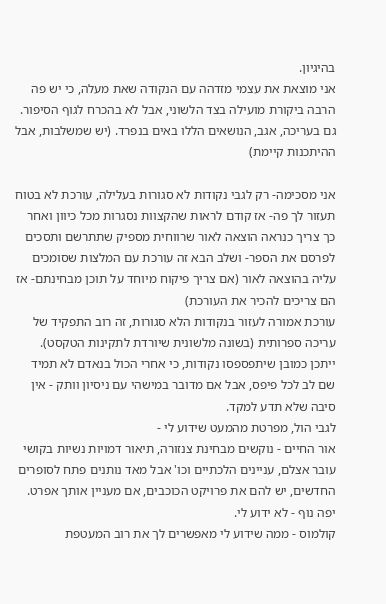בהיגיון.
אני מוצאת את עצמי מזדהה עם הנקודה שאת מעלה, כי יש פה הרבה ביקורת מועילה בצד הלשוני, אבל לא בהכרח לגוף הסיפור.
גם בעריכה, אגב, הנושאים הללו באים בנפרד. (יש שמשלבות, אבל ההיתכנות קיימת)

אני מסכימה- רק לגבי נקודות לא סגורות בעלילה, עורכת לא בטוח תעזור לך פה- אז קודם לראות שהקצוות נסגרות מכל כיוון ואחר כך צריך כנראה הוצאה לאור שרווחית מספיק שתתרשם ותסכים לפרסם את הספר- ושלב הבא זה עורכת עם המלצות שסומכים עליה בהוצאה לאור (אם צריך פיקוח מיוחד על תוכן מבחינתם- אז הם צריכים להכיר את העורכת)
עורכת אמורה לעזור בנקודות הלא סגורות, זה רוב התפקיד של עריכה ספרותית (בשונה מלשונית שיורדת לתקינות הטקסט). ייתכן כמובן שיתפספסו נקודות, כי אחרי הכול בנאדם לא תמיד שם לב לכל פיפס, אבל אם מדובר במישהי עם ניסיון וותק - אין סיבה שלא תדע למקד.
לגבי הול, מפרטת מהמעט שידוע לי -
אור החיים - נוקשים מבחינת צנזורה, תיאור דמויות נשיות בקושי עובר אצלם, עניינים הלכתיים וכו' אבל מאד נותנים פתח לסופרים החדשים, יש להם את פרויקט הכוכבים, אם מעניין אותך אפרט.
יפה נוף - לא ידוע לי.
קולמוס - ממה שידוע לי מאפשרים לך את רוב המעטפת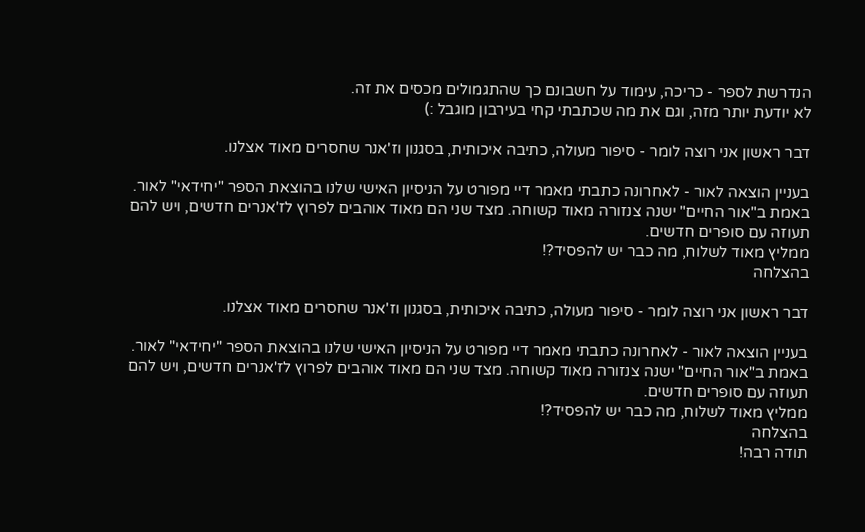הנדרשת לספר - כריכה, עימוד על חשבונם כך שהתגמולים מכסים את זה.
לא יודעת יותר מזה, וגם את מה שכתבתי קחי בעירבון מוגבל :)

דבר ראשון אני רוצה לומר - סיפור מעולה, כתיבה איכותית, בסגנון וז'אנר שחסרים מאוד אצלנו.

בעניין הוצאה לאור - לאחרונה כתבתי מאמר דיי מפורט על הניסיון האישי שלנו בהוצאת הספר "יחידאי" לאור.
באמת ב"אור החיים" ישנה צנזורה מאוד קשוחה. מצד שני הם מאוד אוהבים לפרוץ לז'אנרים חדשים, ויש להם תעוזה עם סופרים חדשים.
ממליץ מאוד לשלוח, מה כבר יש להפסיד?!
בהצלחה

דבר ראשון אני רוצה לומר - סיפור מעולה, כתיבה איכותית, בסגנון וז'אנר שחסרים מאוד אצלנו.

בעניין הוצאה לאור - לאחרונה כתבתי מאמר דיי מפורט על הניסיון האישי שלנו בהוצאת הספר "יחידאי" לאור.
באמת ב"אור החיים" ישנה צנזורה מאוד קשוחה. מצד שני הם מאוד אוהבים לפרוץ לז'אנרים חדשים, ויש להם תעוזה עם סופרים חדשים.
ממליץ מאוד לשלוח, מה כבר יש להפסיד?!
בהצלחה
תודה רבה!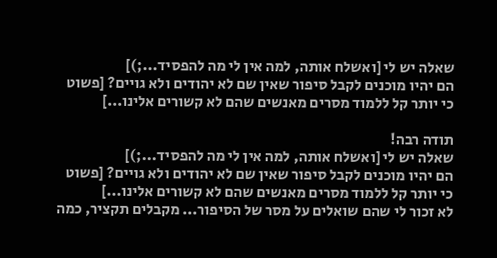שאלה יש לי [ואשלח אותה, למה אין לי מה להפסיד...;)]
הם יהיו מוכנים לקבל סיפור שאין שם לא יהודים ולא גויים? [פשוט כי יותר קל ללמוד מסרים מאנשים שהם לא קשורים אלינו...]

תודה רבה!
שאלה יש לי [ואשלח אותה, למה אין לי מה להפסיד...;)]
הם יהיו מוכנים לקבל סיפור שאין שם לא יהודים ולא גויים? [פשוט כי יותר קל ללמוד מסרים מאנשים שהם לא קשורים אלינו...]
לא זכור לי שהם שואלים על מסר של הסיפור... מקבלים תקציר, כמה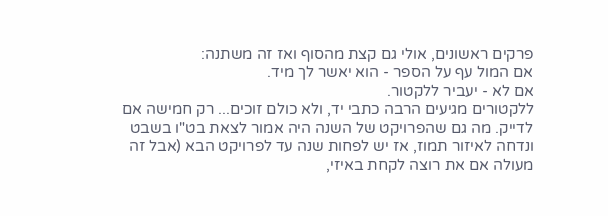פרקים ראשונים, אולי גם קצת מהסוף ואז זה משתנה:
אם המול עף על הספר - הוא יאשר לך מיד.
אם לא - יעביר ללקטור.
ללקטורים מגיעים הרבה כתבי יד, ולא כולם זוכים... רק חמישה אם לדייק. מה גם שהפרויקט של השנה היה אמור לצאת בט"ו בשבט ונדחה לאיזור תמוז, אז יש לפחות שנה עד לפרויקט הבא (אבל זה מעולה אם את רוצה לקחת באיזי,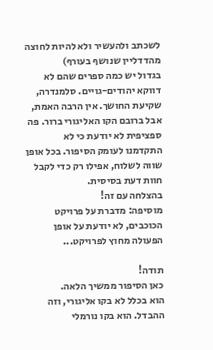לשכתב ולהעשיר ולא להיות לחוצה מהדדליין שנושף בעורף)
בגדול יש כמה ספרים שהם לא דווקא יהודים-גויים. סלמנדרה, שקיעת החושך. אין הרבה האמת, אבל ברובם הקו האליגורי ברור. פה ספציפית לא יודעת כי לא התקדמנו לעומק הסיפור. בכל אופן שווה לשלוח, אפילו רק כדי לקבל חוות דעת בסיסית.
בהצלחה עם זה!
מוסיפה: מדברת על פרויקט הכוכבים, לא יודעת על אופן הפעולה מחוץ לפרויקט...

תודה!
כאן הסיפור ממשיך הלאה.
הוא בכלל לא בקו אליגורי, וזה ההבדל. הוא בקו נורמלי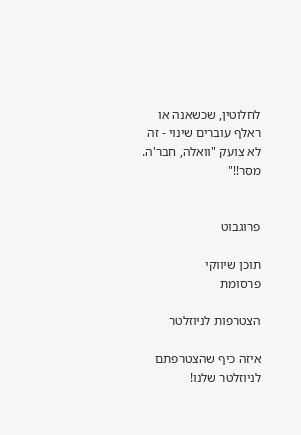לחלוטין, שכשאנה או ראלף עוברים שינוי - זה לא צועק "וואלה, חבר'ה. מסר!!"


פרוגבוט

תוכן שיווקי
פרסומת

הצטרפות לניוזלטר

איזה כיף שהצטרפתם לניוזלטר שלנו!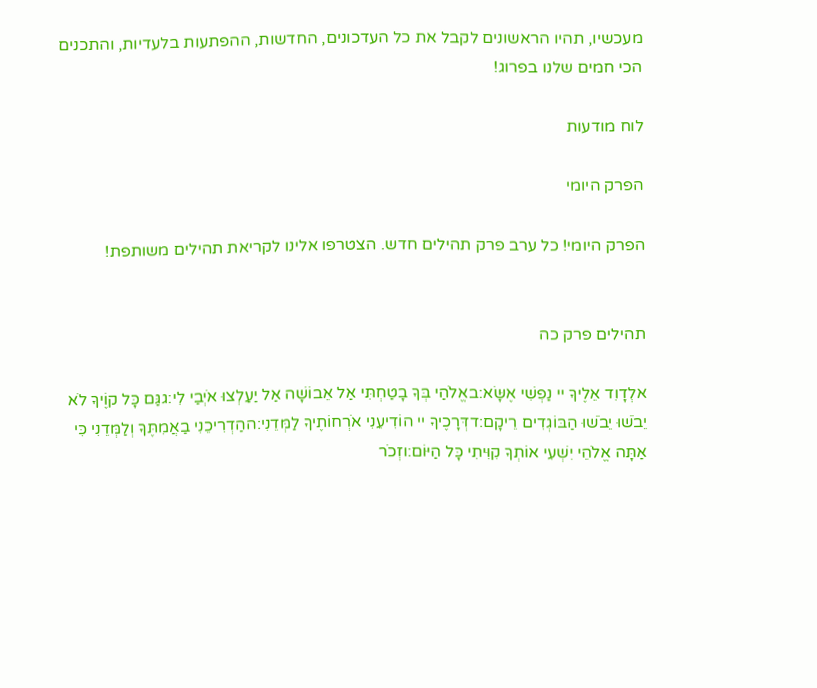מעכשיו, תהיו הראשונים לקבל את כל העדכונים, החדשות, ההפתעות בלעדיות, והתכנים הכי חמים שלנו בפרוג!

לוח מודעות

הפרק היומי

הפרק היומי! כל ערב פרק תהילים חדש. הצטרפו אלינו לקריאת תהילים משותפת!


תהילים פרק כה

אלְדָוִד אֵלֶיךָ יי נַפְשִׁי אֶשָּׂא:באֱלֹהַי בְּךָ בָטַחְתִּי אַל אֵבוֹשָׁה אַל יַעַלְצוּ אֹיְבַי לִי:גגַּם כָּל קוֶֹיךָ לֹא יֵבֹשׁוּ יֵבֹשׁוּ הַבּוֹגְדִים רֵיקָם:דדְּרָכֶיךָ יי הוֹדִיעֵנִי אֹרְחוֹתֶיךָ לַמְּדֵנִי:ההַדְרִיכֵנִי בַאֲמִתֶּךָ וְלַמְּדֵנִי כִּי אַתָּה אֱלֹהֵי יִשְׁעִי אוֹתְךָ קִוִּיתִי כָּל הַיּוֹם:וזְכֹר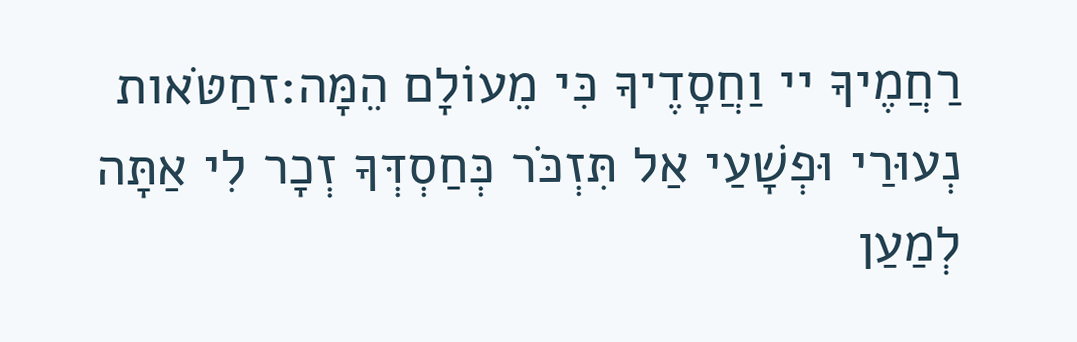רַחֲמֶיךָ יי וַחֲסָדֶיךָ כִּי מֵעוֹלָם הֵמָּה:זחַטֹּאות נְעוּרַי וּפְשָׁעַי אַל תִּזְכֹּר כְּחַסְדְּךָ זְכָר לִי אַתָּה לְמַעַן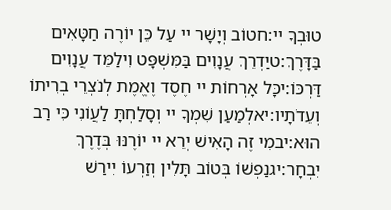טוּבְךָ יי:חטוֹב וְיָשָׁר יי עַל כֵּן יוֹרֶה חַטָּאִים בַּדָּרֶךְ:טיַדְרֵךְ עֲנָוִים בַּמִּשְׁפָּט וִילַמֵּד עֲנָוִים דַּרְכּוֹ:יכָּל אָרְחוֹת יי חֶסֶד וֶאֱמֶת לְנֹצְרֵי בְרִיתוֹ וְעֵדֹתָיו:יאלְמַעַן שִׁמְךָ יי וְסָלַחְתָּ לַעֲוֹנִי כִּי רַב הוּא:יבמִי זֶה הָאִישׁ יְרֵא יי יוֹרֶנּוּ בְּדֶרֶךְ יִבְחָר:יגנַפְשׁוֹ בְּטוֹב תָּלִין וְזַרְעוֹ יִירַשׁ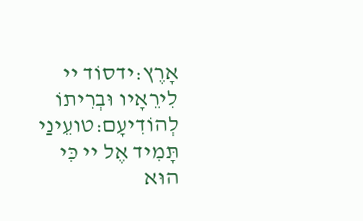אָרֶץ:ידסוֹד יי לִירֵאָיו וּבְרִיתוֹ לְהוֹדִיעָם:טועֵינַי תָּמִיד אֶל יי כִּי הוּא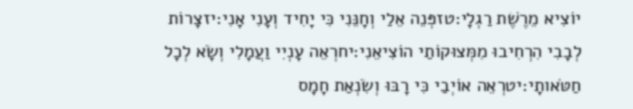יוֹצִיא מֵרֶשֶׁת רַגְלָי:טזפְּנֵה אֵלַי וְחָנֵּנִי כִּי יָחִיד וְעָנִי אָנִי:יזצָרוֹת לְבָבִי הִרְחִיבוּ מִמְּצוּקוֹתַי הוֹצִיאֵנִי:יחרְאֵה עָנְיִי וַעֲמָלִי וְשָׂא לְכָל חַטֹּאותָי:יטרְאֵה אוֹיְבַי כִּי רָבּוּ וְשִׂנְאַת חָמָס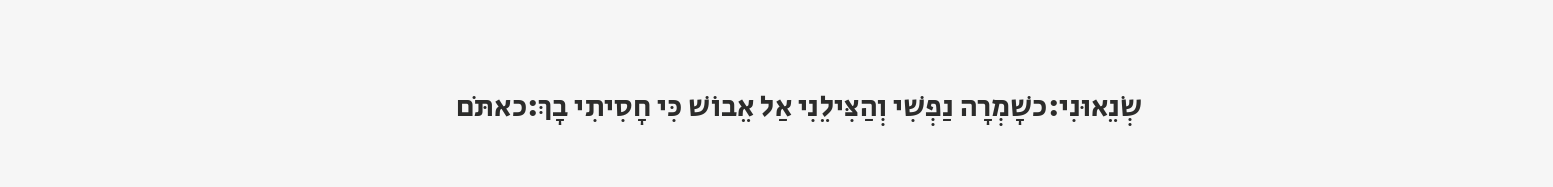שְׂנֵאוּנִי:כשָׁמְרָה נַפְשִׁי וְהַצִּילֵנִי אַל אֵבוֹשׁ כִּי חָסִיתִי בָךְ:כאתֹּם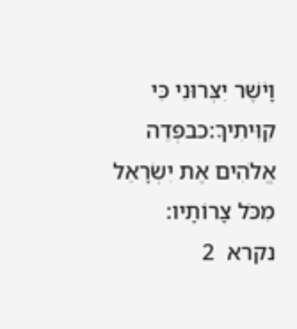וָיֹשֶׁר יִצְּרוּנִי כִּי קִוִּיתִיךָ:כבפְּדֵה אֱלֹהִים אֶת יִשְׂרָאֵל מִכֹּל צָרוֹתָיו:
נקרא  2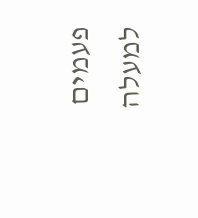פעמים
למעלה